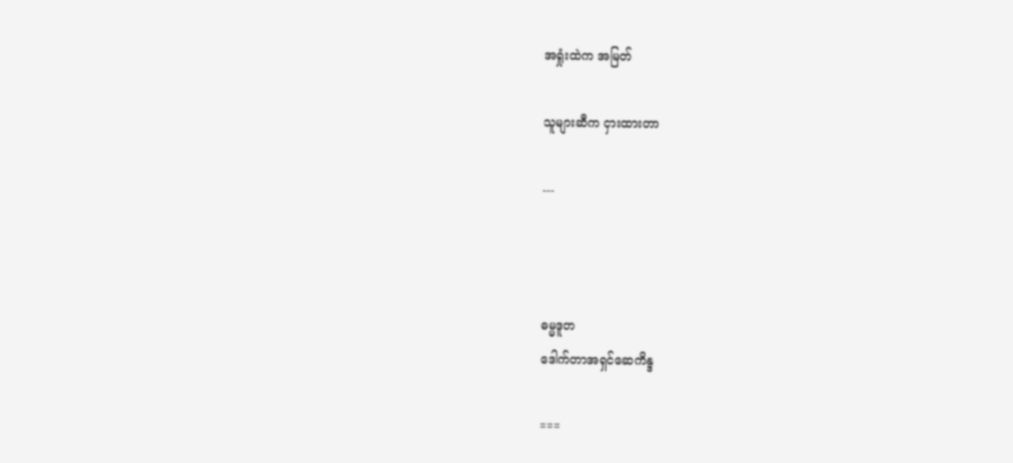အရှုံးထဲက အမြတ်

သူများဆီက ငှားထားတာ

---



ဓမ္မဒူတ
ဒေါက်တာအရှင်ဆေကိန္ဒ

===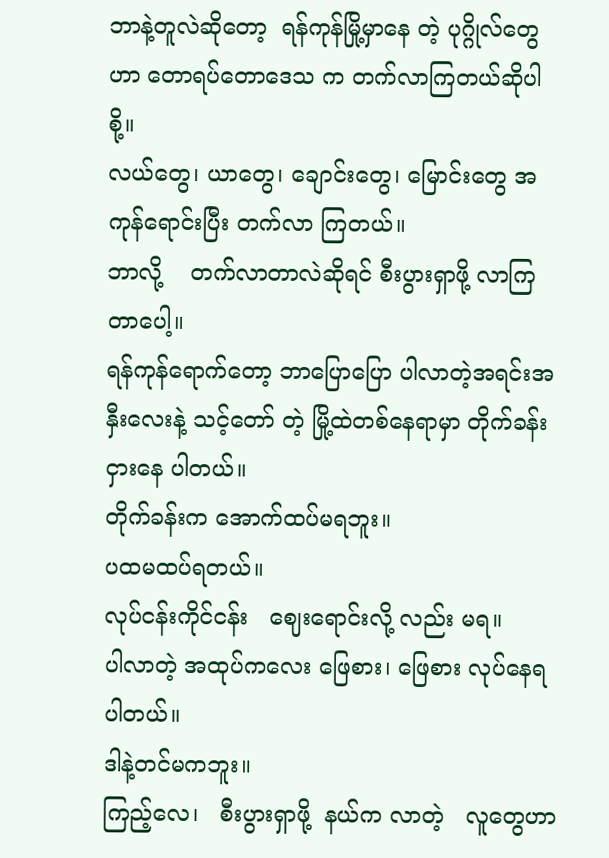ဘာနဲ့တူလဲဆိုတော့  ရန်ကုန်မြို့မှာနေ တဲ့ ပုဂ္ဂိုလ်တွေဟာ တောရပ်တောဒေသ က တက်လာကြတယ်ဆိုပါစို့။
လယ်တွေ၊ ယာတွေ၊ ချောင်းတွေ၊ မြောင်းတွေ အကုန်ရောင်းပြီး တက်လာ ကြတယ်။
ဘာလို့    တက်လာတာလဲဆိုရင် စီးပွားရှာဖို့ လာကြတာပေါ့။
ရန်ကုန်ရောက်တော့ ဘာပြောပြော ပါလာတဲ့အရင်းအနှီးလေးနဲ့ သင့်တော် တဲ့ မြို့ထဲတစ်နေရာမှာ တိုက်ခန်းငှားနေ ပါတယ်။
တိုက်ခန်းက အောက်ထပ်မရဘူး။
ပထမထပ်ရတယ်။
လုပ်ငန်းကိုင်ငန်း   ဈေးရောင်းလို့ လည်း မရ။
ပါလာတဲ့ အထုပ်ကလေး ဖြေစား၊ ဖြေစား လုပ်နေရပါတယ်။
ဒါနဲ့တင်မကဘူး။
ကြည့်လေ၊   စီးပွားရှာဖို့  နယ်က လာတဲ့   လူတွေဟာ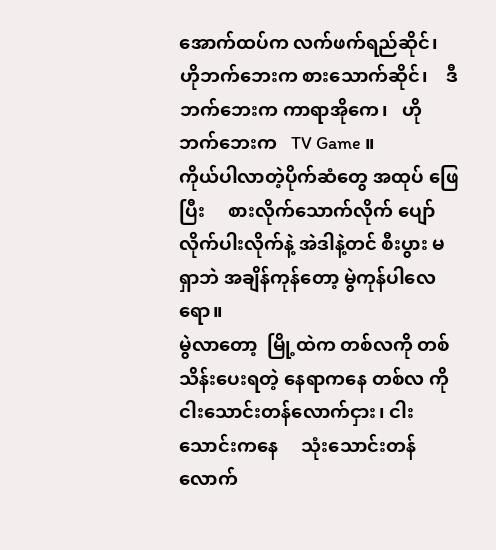အောက်ထပ်က လက်ဖက်ရည်ဆိုင်၊   ဟိုဘက်ဘေးက စားသောက်ဆိုင်၊    ဒီဘက်ဘေးက ကာရာအိုကေ၊   ဟိုဘက်ဘေးက   TV Game ။
ကိုယ်ပါလာတဲ့ပိုက်ဆံတွေ အထုပ် ဖြေပြီး     စားလိုက်သောက်လိုက် ပျော်လိုက်ပါးလိုက်နဲ့ အဲဒါနဲ့တင် စီးပွား မရှာဘဲ အချိန်ကုန်တော့ မွဲကုန်ပါလေ ရော။
မွဲလာတော့  မြို့ထဲက တစ်လကို တစ်သိန်းပေးရတဲ့ နေရာကနေ တစ်လ ကို      ငါးသောင်းတန်လောက်ငှား၊ ငါးသောင်းကနေ     သုံးသောင်းတန် လောက်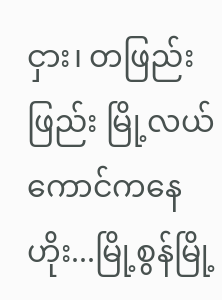ငှား၊ တဖြည်းဖြည်း မြို့လယ် ကောင်ကနေ ဟိုး...မြို့စွန်မြို့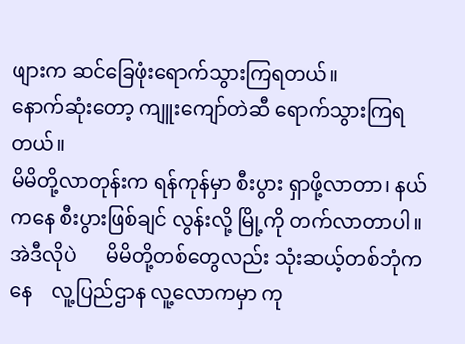ဖျားက ဆင်ခြေဖုံးရောက်သွားကြရတယ်။
နောက်ဆုံးတော့ ကျူးကျော်တဲဆီ ရောက်သွားကြရတယ်။
မိမိတို့လာတုန်းက ရန်ကုန်မှာ စီးပွား ရှာဖို့လာတာ၊ နယ်ကနေ စီးပွားဖြစ်ချင် လွန်းလို့ မြို့ကို တက်လာတာပါ။
အဲဒီလိုပဲ      မိမိတို့တစ်တွေလည်း သုံးဆယ့်တစ်ဘုံကနေ    လူ့ပြည်ဌာန လူ့လောကမှာ ကု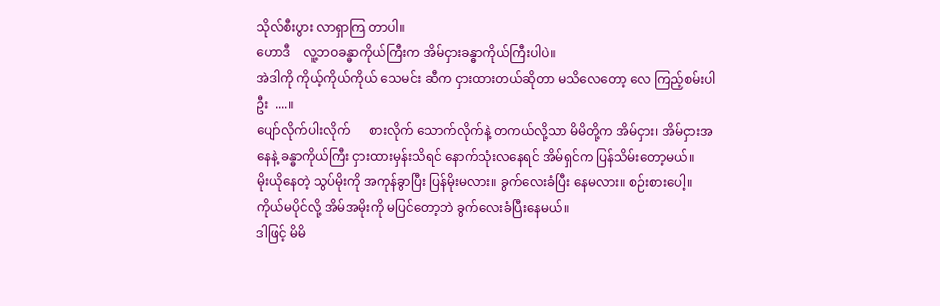သိုလ်စီးပွား လာရှာကြ တာပါ။
ဟောဒီ    လူ့ဘဝခန္ဓာကိုယ်ကြီးက အိမ်ငှားခန္ဓာကိုယ်ကြီးပါပဲ။
အဲဒါကို ကိုယ့်ကိုယ်ကိုယ် သေမင်း ဆီက ငှားထားတယ်ဆိုတာ မသိလေတော့ လေ ကြည့်စမ်းပါဦး  ....။
ပျော်လိုက်ပါးလိုက်      စားလိုက် သောက်လိုက်နဲ့ တကယ်လို့သာ မိမိတို့က အိမ်ငှား၊ အိမ်ငှားအနေနဲ့ ခန္ဓာကိုယ်ကြီး ငှားထားမှန်းသိရင် နောက်သုံးလနေရင် အိမ်ရှင်က ပြန်သိမ်းတော့မယ်။
မိုးယိုနေတဲ့ သွပ်မိုးကို အကုန်ခွာပြီး ပြန်မိုးမလား။ ခွက်လေးခံပြီး နေမလား။ စဉ်းစားပေါ့။  ကိုယ်မပိုင်လို့ အိမ်အမိုးကို မပြင်တော့ဘဲ ခွက်လေးခံပြီးနေမယ်။
ဒါဖြင့် မိမိ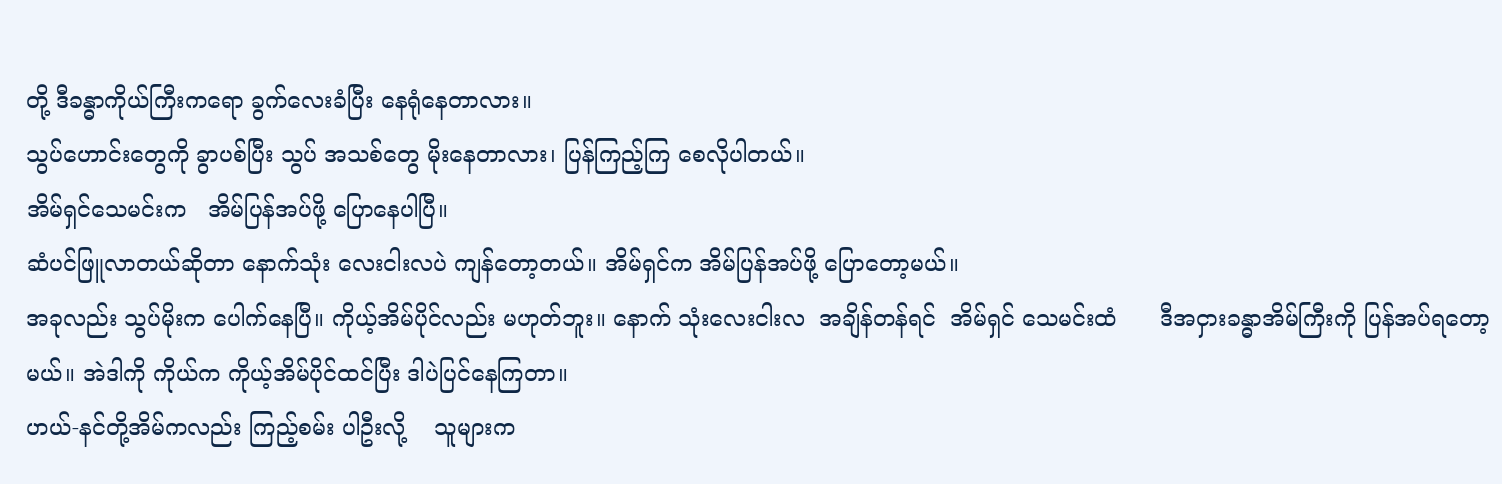တို့ ဒီခန္ဓာကိုယ်ကြီးကရော ခွက်လေးခံပြီး နေရုံနေတာလား။
သွပ်ဟောင်းတွေကို ခွာပစ်ပြီး သွပ် အသစ်တွေ မိုးနေတာလား၊ ပြန်ကြည့်ကြ စေလိုပါတယ်။
အိမ်ရှင်သေမင်းက   အိမ်ပြန်အပ်ဖို့ ပြောနေပါပြီ။
ဆံပင်ဖြူလာတယ်ဆိုတာ နောက်သုံး လေးငါးလပဲ ကျန်တော့တယ်။ အိမ်ရှင်က အိမ်ပြန်အပ်ဖို့ ပြောတော့မယ်။
အခုလည်း သွပ်မိုးက ပေါက်နေပြီ။ ကိုယ့်အိမ်ပိုင်လည်း မဟုတ်ဘူး။ နောက် သုံးလေးငါးလ  အချိန်တန်ရင်  အိမ်ရှင် သေမင်းထံ      ဒီအငှားခန္ဓာအိမ်ကြီးကို ပြန်အပ်ရတော့မယ်။ အဲဒါကို ကိုယ်က ကိုယ့်အိမ်ပိုင်ထင်ပြီး ဒါပဲပြင်နေကြတာ။
ဟယ်-နင်တို့အိမ်ကလည်း ကြည့်စမ်း ပါဦးလို့    သူများက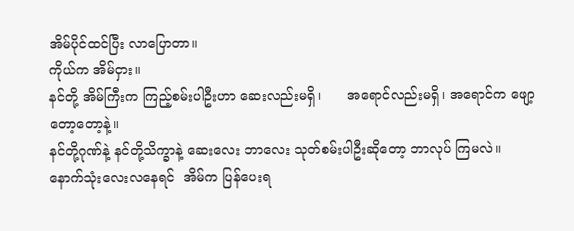အိမ်ပိုင်ထင်ပြီး လာပြောတာ။
ကိုယ်က အိမ်ငှား။
နင်တို့ အိမ်ကြီးက ကြည့်စမ်းပါဦးဟာ ဆေးလည်းမရှိ၊      အရောင်လည်းမရှိ၊ အရောင်က ဖျော့တော့တော့နဲ့။
နင်တို့ဂုဏ်နဲ့ နင်တို့သိက္ခာနဲ့ ဆေးလေး ဘာလေး သုတ်စမ်းပါဦးဆိုတော့ ဘာလုပ် ကြမလဲ။
နောက်သုံးလေးလနေရင်  အိမ်က ပြန်ပေးရ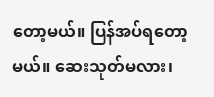တော့မယ်။ ပြန်အပ်ရတော့မယ်။ ဆေးသုတ်မလား၊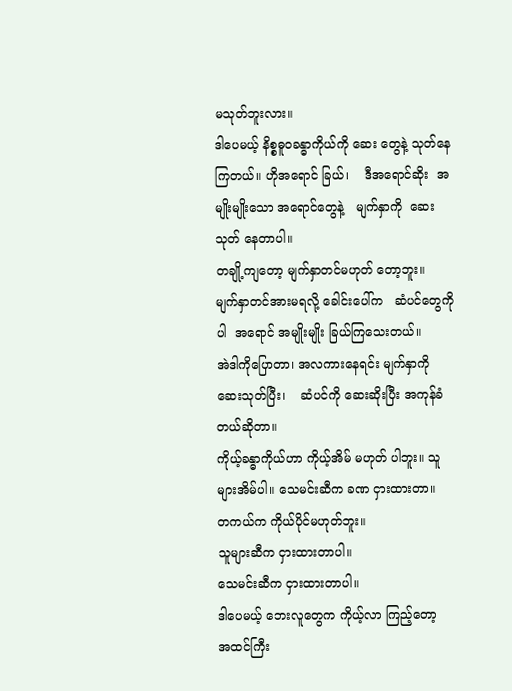မသုတ်ဘူးလား။
ဒါပေမယ့် နိစ္စဓူဝခန္ဓာကိုယ်ကို ဆေး တွေနဲ့ သုတ်နေကြတယ်။ ဟိုအရောင် ခြယ်၊    ဒီအရောင်ဆိုး  အမျိုးမျိုးသော အရောင်တွေနဲ့   မျက်နှာကို  ဆေးသုတ် နေတာပါ။
တချို့ကျတော့ မျက်နှာတင်မဟုတ် တော့ဘူး။      မျက်နှာတင်အားမရလို့ ခေါင်းပေါ်က   ဆံပင်တွေကိုပါ  အရောင် အမျိုးမျိုး ခြယ်ကြသေးတယ်။
အဲဒါကိုပြောတာ၊ အလကားနေရင်း မျက်နှာကို   ဆေးသုတ်ပြီး၊    ဆံပင်ကို ဆေးဆိုးပြီး အကုန်ခံတယ်ဆိုတာ။
ကိုယ့်ခန္ဓာကိုယ်ဟာ ကိုယ့်အိမ် မဟုတ် ပါဘူး။ သူများအိမ်ပါ။ သေမင်းဆီက ခဏ ငှားထားတာ။
တကယ်က ကိုယ်ပိုင်မဟုတ်ဘူး။
သူများဆီက ငှားထားတာပါ။
သေမင်းဆီက ငှားထားတာပါ။
ဒါပေမယ့် ဘေးလူတွေက ကိုယ့်လာ ကြည့်တော့        အထင်ကြီး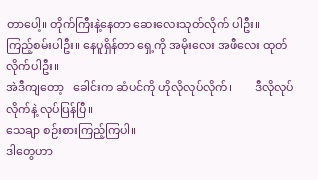တာပေါ့။ တိုက်ကြီးနဲ့နေတာ ဆေးလေးသုတ်လိုက် ပါဦး။
ကြည့်စမ်းပါဦး။ နေပူရှိန်တာ ရှေ့ကို အမိုးလေး အဖီလေး ထုတ်လိုက်ပါဦး။
အဲဒီကျတော့   ခေါင်းက ဆံပင်ကို ဟိုလိုလုပ်လိုက်၊        ဒီလိုလုပ်လိုက်နဲ့ လုပ်ပြန်ပြီ။
သေချာ စဉ်းစားကြည့်ကြပါ။
ဒါတွေဟာ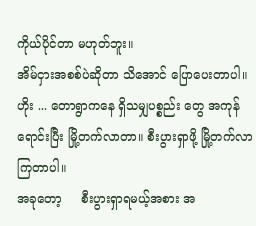ကိုယ်ပိုင်တာ မဟုတ်ဘူး။
အိမ်ငှားအစစ်ပဲဆိုတာ သိအောင် ပြောပေးတာပါ။
ဟိုး ... တောရွာကနေ ရှိသမျှပစ္စည်း တွေ အကုန်ရောင်းပြီး မြို့တက်လာတာ။ စီးပွားရှာဖို့ မြို့တက်လာကြတာပါ။
အခုတော့     စီးပွားရှာရမယ့်အစား အ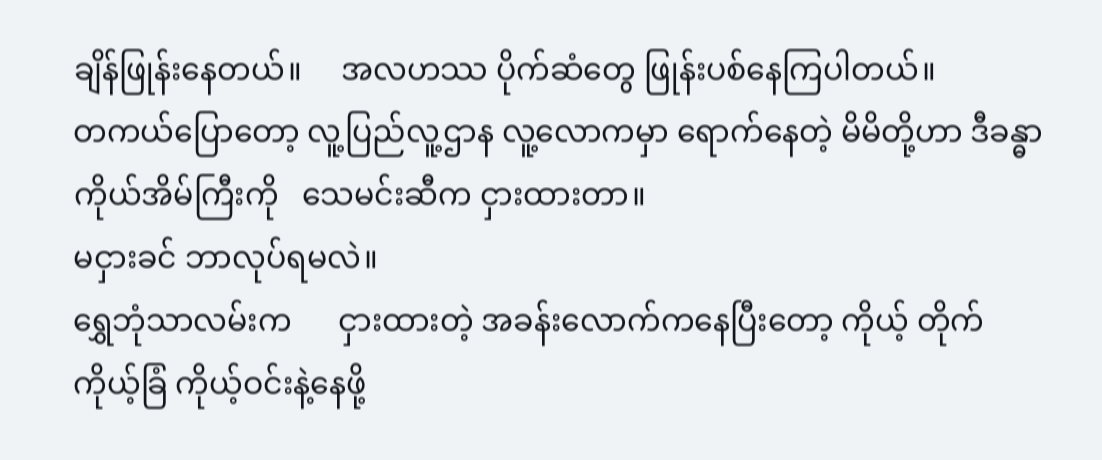ချိန်ဖြုန်းနေတယ်။     အလဟဿ ပိုက်ဆံတွေ ဖြုန်းပစ်နေကြပါတယ်။
တကယ်ပြောတော့ လူ့ပြည်လူ့ဌာန လူ့လောကမှာ ရောက်နေတဲ့ မိမိတို့ဟာ ဒီခန္ဓာကိုယ်အိမ်ကြီးကို   သေမင်းဆီက ငှားထားတာ။
မငှားခင် ဘာလုပ်ရမလဲ။
ရွှေဘုံသာလမ်းက      ငှားထားတဲ့ အခန်းလောက်ကနေပြီးတော့ ကိုယ့် တိုက်ကိုယ့်ခြံ ကိုယ့်ဝင်းနဲ့နေဖို့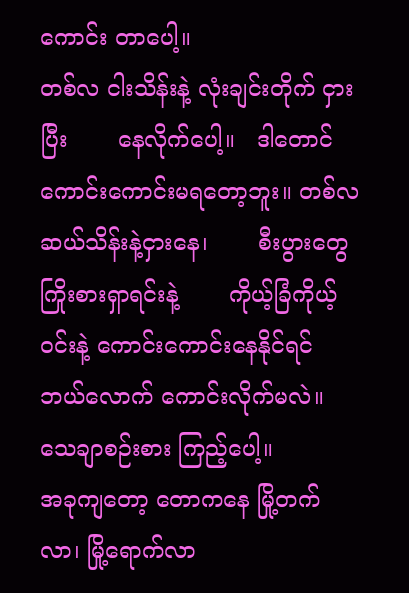ကောင်း တာပေါ့။
တစ်လ ငါးသိန်းနဲ့ လုံးချင်းတိုက် ငှားပြီး       နေလိုက်ပေါ့။   ဒါတောင် ကောင်းကောင်းမရတော့ဘူး။ တစ်လ ဆယ်သိန်းနဲ့ငှားနေ၊       စီးပွားတွေ ကြိုးစားရှာရင်းနဲ့       ကိုယ့်ခြံကိုယ့်ဝင်းနဲ့ ကောင်းကောင်းနေနိုင်ရင် ဘယ်လောက် ကောင်းလိုက်မလဲ။    သေချာစဉ်းစား ကြည့်ပေါ့။
အခုကျတော့ တောကနေ မြို့တက် လာ၊ မြို့ရောက်လာ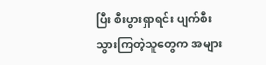ပြီး စီးပွားရှာရင်း ပျက်စီးသွားကြတဲ့သူတွေက အများ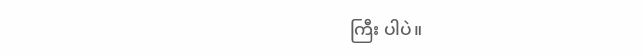ကြီး ပါပဲ။